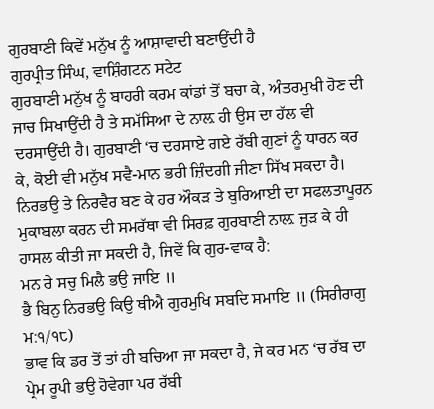ਗੁਰਬਾਣੀ ਕਿਵੇਂ ਮਨੁੱਖ ਨੂੰ ਆਸ਼ਾਵਾਦੀ ਬਣਾਉਂਦੀ ਹੈ
ਗੁਰਪ੍ਰੀਤ ਸਿੰਘ, ਵਾਸ਼ਿੰਗਟਨ ਸਟੇਟ
ਗੁਰਬਾਣੀ ਮਨੁੱਖ ਨੂੰ ਬਾਹਰੀ ਕਰਮ ਕਾਂਡਾਂ ਤੋਂ ਬਚਾ ਕੇ, ਅੰਤਰਮੁਖੀ ਹੋਣ ਦੀ ਜਾਚ ਸਿਖਾਉਂਦੀ ਹੈ ਤੇ ਸਮੱਸਿਆ ਦੇ ਨਾਲ਼ ਹੀ ਉਸ ਦਾ ਹੱਲ ਵੀ ਦਰਸਾਉਂਦੀ ਹੈ। ਗੁਰਬਾਣੀ ‘ਚ ਦਰਸਾਏ ਗਏ ਰੱਬੀ ਗੁਣਾਂ ਨੂੰ ਧਾਰਨ ਕਰ ਕੇ, ਕੋਈ ਵੀ ਮਨੁੱਖ ਸਵੈ-ਮਾਨ ਭਰੀ ਜ਼ਿੰਦਗੀ ਜੀਣਾ ਸਿੱਖ ਸਕਦਾ ਹੈ। ਨਿਰਭਉ ਤੇ ਨਿਰਵੈਰ ਬਣ ਕੇ ਹਰ ਔਕੜ ਤੇ ਬੁਰਿਆਈ ਦਾ ਸਫਲਤਾਪੂਰਨ ਮੁਕਾਬਲਾ ਕਰਨ ਦੀ ਸਮਰੱਥਾ ਵੀ ਸਿਰਫ਼ ਗੁਰਬਾਣੀ ਨਾਲ਼ ਜੁੜ ਕੇ ਹੀ ਹਾਸਲ ਕੀਤੀ ਜਾ ਸਕਦੀ ਹੈ, ਜਿਵੇਂ ਕਿ ਗੁਰ-ਵਾਕ ਹੈ:
ਮਨ ਰੇ ਸਚੁ ਮਿਲੈ ਭਉ ਜਾਇ ॥
ਭੈ ਬਿਨੁ ਨਿਰਭਉ ਕਿਉ ਥੀਐ ਗੁਰਮੁਖਿ ਸਬਦਿ ਸਮਾਇ ॥ (ਸਿਰੀਰਾਗੁ ਮ:੧/੧੮)
ਭਾਵ ਕਿ ਡਰ ਤੋਂ ਤਾਂ ਹੀ ਬਚਿਆ ਜਾ ਸਕਦਾ ਹੈ, ਜੇ ਕਰ ਮਨ ‘ਚ ਰੱਬ ਦਾ ਪ੍ਰੇਮ ਰੂਪੀ ਭਉ ਹੋਵੇਗਾ ਪਰ ਰੱਬੀ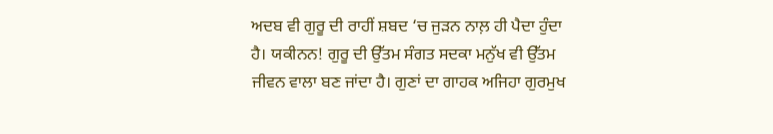ਅਦਬ ਵੀ ਗੁਰੂ ਦੀ ਰਾਹੀਂ ਸ਼ਬਦ ‘ਚ ਜੁੜਨ ਨਾਲ਼ ਹੀ ਪੈਦਾ ਹੁੰਦਾ ਹੈ। ਯਕੀਨਨ! ਗੁਰੂ ਦੀ ਉੱਤਮ ਸੰਗਤ ਸਦਕਾ ਮਨੁੱਖ ਵੀ ਉੱਤਮ ਜੀਵਨ ਵਾਲਾ ਬਣ ਜਾਂਦਾ ਹੈ। ਗੁਣਾਂ ਦਾ ਗਾਹਕ ਅਜਿਹਾ ਗੁਰਮੁਖ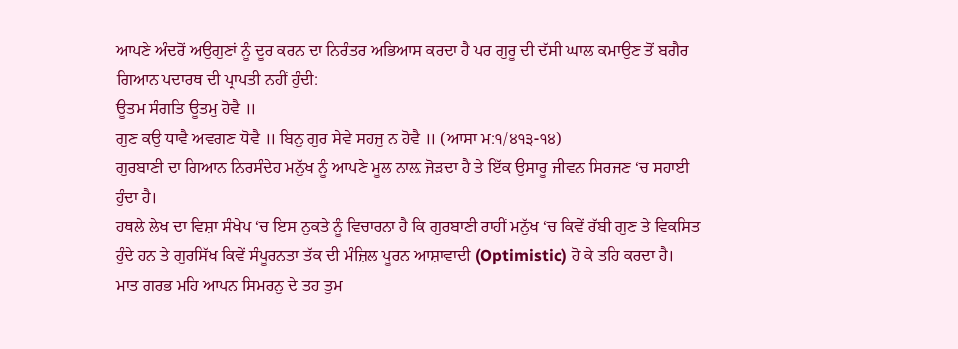ਆਪਣੇ ਅੰਦਰੋਂ ਅਉਗੁਣਾਂ ਨੂੰ ਦੂਰ ਕਰਨ ਦਾ ਨਿਰੰਤਰ ਅਭਿਆਸ ਕਰਦਾ ਹੈ ਪਰ ਗੁਰੂ ਦੀ ਦੱਸੀ ਘਾਲ ਕਮਾਉਣ ਤੋਂ ਬਗੈਰ ਗਿਆਨ ਪਦਾਰਥ ਦੀ ਪ੍ਰਾਪਤੀ ਨਹੀਂ ਹੁੰਦੀ:
ਊਤਮ ਸੰਗਤਿ ਊਤਮੁ ਹੋਵੈ ॥
ਗੁਣ ਕਉ ਧਾਵੈ ਅਵਗਣ ਧੋਵੈ ॥ ਬਿਨੁ ਗੁਰ ਸੇਵੇ ਸਹਜੁ ਨ ਹੋਵੈ ॥ (ਆਸਾ ਮ:੧/੪੧੩-੧੪)
ਗੁਰਬਾਣੀ ਦਾ ਗਿਆਨ ਨਿਰਸੰਦੇਹ ਮਨੁੱਖ ਨੂੰ ਆਪਣੇ ਮੂਲ ਨਾਲ਼ ਜੋੜਦਾ ਹੈ ਤੇ ਇੱਕ ਉਸਾਰੂ ਜੀਵਨ ਸਿਰਜਣ ‘ਚ ਸਹਾਈ ਹੁੰਦਾ ਹੈ।
ਹਥਲੇ ਲੇਖ ਦਾ ਵਿਸ਼ਾ ਸੰਖੇਪ ‘ਚ ਇਸ ਨੁਕਤੇ ਨੂੰ ਵਿਚਾਰਨਾ ਹੈ ਕਿ ਗੁਰਬਾਣੀ ਰਾਹੀਂ ਮਨੁੱਖ ‘ਚ ਕਿਵੇਂ ਰੱਬੀ ਗੁਣ ਤੇ ਵਿਕਸਿਤ ਹੁੰਦੇ ਹਨ ਤੇ ਗੁਰਸਿੱਖ ਕਿਵੇਂ ਸੰਪੂਰਨਤਾ ਤੱਕ ਦੀ ਮੰਜ਼ਿਲ ਪੂਰਨ ਆਸ਼ਾਵਾਦੀ (Optimistic) ਹੋ ਕੇ ਤਹਿ ਕਰਦਾ ਹੈ।
ਮਾਤ ਗਰਭ ਮਹਿ ਆਪਨ ਸਿਮਰਨੁ ਦੇ ਤਹ ਤੁਮ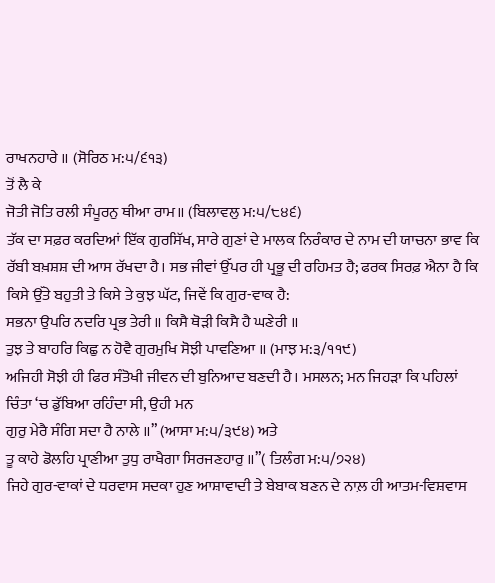ਰਾਖਨਹਾਰੇ ॥ (ਸੋਰਿਠ ਮ:੫/੬੧੩)
ਤੋਂ ਲੈ ਕੇ
ਜੋਤੀ ਜੋਤਿ ਰਲੀ ਸੰਪੂਰਨੁ ਥੀਆ ਰਾਮ॥ (ਬਿਲਾਵਲੁ ਮ:੫/੮੪੬)
ਤੱਕ ਦਾ ਸਫ਼ਰ ਕਰਦਿਆਂ ਇੱਕ ਗੁਰਸਿੱਖ, ਸਾਰੇ ਗੁਣਾਂ ਦੇ ਮਾਲਕ ਨਿਰੰਕਾਰ ਦੇ ਨਾਮ ਦੀ ਯਾਚਨਾ ਭਾਵ ਕਿ ਰੱਬੀ ਬਖ਼ਸ਼ਸ਼ ਦੀ ਆਸ ਰੱਖਦਾ ਹੈ। ਸਭ ਜੀਵਾਂ ਉੱਪਰ ਹੀ ਪ੍ਰਭੂ ਦੀ ਰਹਿਮਤ ਹੈ; ਫਰਕ ਸਿਰਫ਼ ਐਨਾ ਹੈ ਕਿ ਕਿਸੇ ਉੱਤੇ ਬਹੁਤੀ ਤੇ ਕਿਸੇ ਤੇ ਕੁਝ ਘੱਟ, ਜਿਵੇਂ ਕਿ ਗੁਰ-ਵਾਕ ਹੈ:
ਸਭਨਾ ਉਪਰਿ ਨਦਰਿ ਪ੍ਰਭ ਤੇਰੀ ॥ ਕਿਸੈ ਥੋੜੀ ਕਿਸੈ ਹੈ ਘਣੇਰੀ ॥
ਤੁਝ ਤੇ ਬਾਹਰਿ ਕਿਛੁ ਨ ਹੋਵੈ ਗੁਰਮੁਖਿ ਸੋਝੀ ਪਾਵਣਿਆ ॥ (ਮਾਝ ਮ:੩/੧੧੯)
ਅਜਿਹੀ ਸੋਝੀ ਹੀ ਫਿਰ ਸੰਤੋਖੀ ਜੀਵਨ ਦੀ ਬੁਨਿਆਦ ਬਣਦੀ ਹੈ। ਮਸਲਨ; ਮਨ ਜਿਹੜਾ ਕਿ ਪਹਿਲਾਂ ਚਿੰਤਾ ‘ਚ ਡੁੱਬਿਆ ਰਹਿੰਦਾ ਸੀ, ਉਹੀ ਮਨ
ਗੁਰੁ ਮੇਰੈ ਸੰਗਿ ਸਦਾ ਹੈ ਨਾਲੇ ॥” (ਆਸਾ ਮ:੫/੩੯੪) ਅਤੇ
ਤੂ ਕਾਹੇ ਡੋਲਹਿ ਪ੍ਰਾਣੀਆ ਤੁਧੁ ਰਾਖੈਗਾ ਸਿਰਜਣਹਾਰੁ ॥”( ਤਿਲੰਗ ਮ:੫/੭੨੪)
ਜਿਹੇ ਗੁਰ-ਵਾਕਾਂ ਦੇ ਧਰਵਾਸ ਸਦਕਾ ਹੁਣ ਆਸ਼ਾਵਾਦੀ ਤੇ ਬੇਬਾਕ ਬਣਨ ਦੇ ਨਾਲ਼ ਹੀ ਆਤਮ-ਵਿਸ਼ਵਾਸ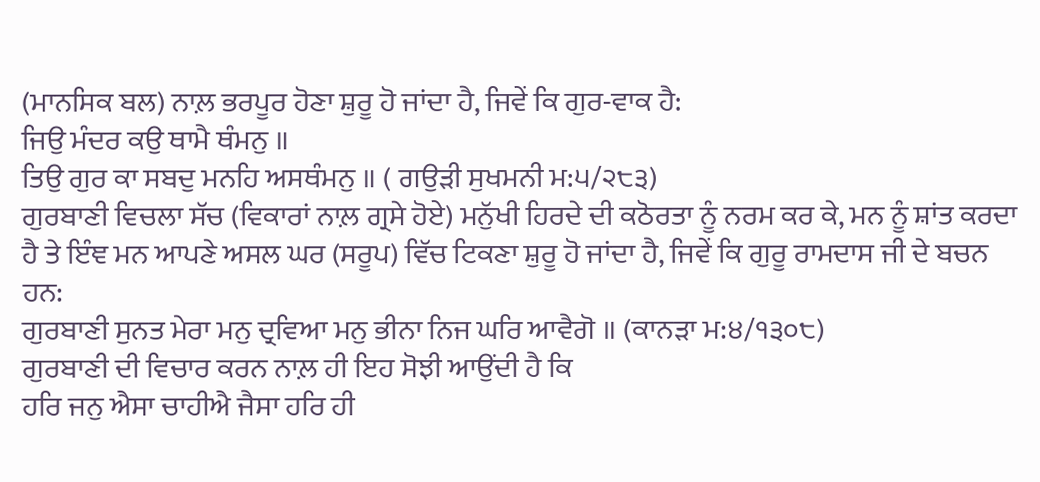(ਮਾਨਸਿਕ ਬਲ) ਨਾਲ਼ ਭਰਪੂਰ ਹੋਣਾ ਸ਼ੁਰੂ ਹੋ ਜਾਂਦਾ ਹੈ, ਜਿਵੇਂ ਕਿ ਗੁਰ-ਵਾਕ ਹੈ:
ਜਿਉ ਮੰਦਰ ਕਉ ਥਾਮੈ ਥੰਮਨੁ ॥
ਤਿਉ ਗੁਰ ਕਾ ਸਬਦੁ ਮਨਹਿ ਅਸਥੰਮਨੁ ॥ ( ਗਉੜੀ ਸੁਖਮਨੀ ਮ:੫/੨੮੩)
ਗੁਰਬਾਣੀ ਵਿਚਲਾ ਸੱਚ (ਵਿਕਾਰਾਂ ਨਾਲ਼ ਗ੍ਰਸੇ ਹੋਏ) ਮਨੁੱਖੀ ਹਿਰਦੇ ਦੀ ਕਠੋਰਤਾ ਨੂੰ ਨਰਮ ਕਰ ਕੇ, ਮਨ ਨੂੰ ਸ਼ਾਂਤ ਕਰਦਾ ਹੈ ਤੇ ਇੰਞ ਮਨ ਆਪਣੇ ਅਸਲ ਘਰ (ਸਰੂਪ) ਵਿੱਚ ਟਿਕਣਾ ਸ਼ੁਰੂ ਹੋ ਜਾਂਦਾ ਹੈ, ਜਿਵੇਂ ਕਿ ਗੁਰੂ ਰਾਮਦਾਸ ਜੀ ਦੇ ਬਚਨ ਹਨ:
ਗੁਰਬਾਣੀ ਸੁਨਤ ਮੇਰਾ ਮਨੁ ਦ੍ਰਵਿਆ ਮਨੁ ਭੀਨਾ ਨਿਜ ਘਰਿ ਆਵੈਗੋ ॥ (ਕਾਨੜਾ ਮ:੪/੧੩੦੮)
ਗੁਰਬਾਣੀ ਦੀ ਵਿਚਾਰ ਕਰਨ ਨਾਲ਼ ਹੀ ਇਹ ਸੋਝੀ ਆਉਂਦੀ ਹੈ ਕਿ
ਹਰਿ ਜਨੁ ਐਸਾ ਚਾਹੀਐ ਜੈਸਾ ਹਰਿ ਹੀ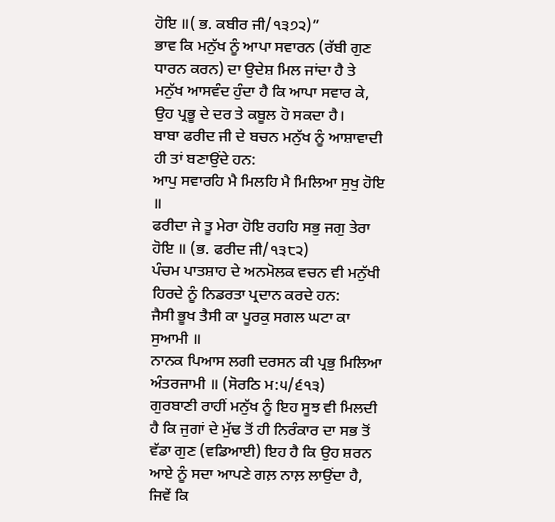ਹੋਇ ॥( ਭ. ਕਬੀਰ ਜੀ/੧੩੭੨)”
ਭਾਵ ਕਿ ਮਨੁੱਖ ਨੂੰ ਆਪਾ ਸਵਾਰਨ (ਰੱਬੀ ਗੁਣ ਧਾਰਨ ਕਰਨ) ਦਾ ਉਦੇਸ਼ ਮਿਲ ਜਾਂਦਾ ਹੈ ਤੇ ਮਨੁੱਖ ਆਸਵੰਦ ਹੁੰਦਾ ਹੈ ਕਿ ਆਪਾ ਸਵਾਰ ਕੇ, ਉਹ ਪ੍ਰਭੂ ਦੇ ਦਰ ਤੇ ਕਬੂਲ ਹੋ ਸਕਦਾ ਹੈ।
ਬਾਬਾ ਫਰੀਦ ਜੀ ਦੇ ਬਚਨ ਮਨੁੱਖ ਨੂੰ ਆਸ਼ਾਵਾਦੀ ਹੀ ਤਾਂ ਬਣਾਉਂਦੇ ਹਨ:
ਆਪੁ ਸਵਾਰਹਿ ਮੈ ਮਿਲਹਿ ਮੈ ਮਿਲਿਆ ਸੁਖੁ ਹੋਇ ॥
ਫਰੀਦਾ ਜੇ ਤੂ ਮੇਰਾ ਹੋਇ ਰਹਹਿ ਸਭੁ ਜਗੁ ਤੇਰਾ ਹੋਇ ॥ (ਭ. ਫਰੀਦ ਜੀ/੧੩੮੨)
ਪੰਚਮ ਪਾਤਸ਼ਾਹ ਦੇ ਅਨਮੋਲਕ ਵਚਨ ਵੀ ਮਨੁੱਖੀ ਹਿਰਦੇ ਨੂੰ ਨਿਡਰਤਾ ਪ੍ਰਦਾਨ ਕਰਦੇ ਹਨ:
ਜੈਸੀ ਭੂਖ ਤੈਸੀ ਕਾ ਪੂਰਕੁ ਸਗਲ ਘਟਾ ਕਾ ਸੁਆਮੀ ॥
ਨਾਨਕ ਪਿਆਸ ਲਗੀ ਦਰਸਨ ਕੀ ਪ੍ਰਭੁ ਮਿਲਿਆ ਅੰਤਰਜਾਮੀ ॥ (ਸੋਰਠਿ ਮ:੫/੬੧੩)
ਗੁਰਬਾਣੀ ਰਾਹੀਂ ਮਨੁੱਖ ਨੂੰ ਇਹ ਸੂਝ ਵੀ ਮਿਲਦੀ ਹੈ ਕਿ ਜੁਗਾਂ ਦੇ ਮੁੱਢ ਤੋਂ ਹੀ ਨਿਰੰਕਾਰ ਦਾ ਸਭ ਤੋਂ ਵੱਡਾ ਗੁਣ (ਵਡਿਆਈ) ਇਹ ਹੈ ਕਿ ਉਹ ਸ਼ਰਨ ਆਏ ਨੂੰ ਸਦਾ ਆਪਣੇ ਗਲ਼ ਨਾਲ਼ ਲਾਉਂਦਾ ਹੈ, ਜਿਵੇਂ ਕਿ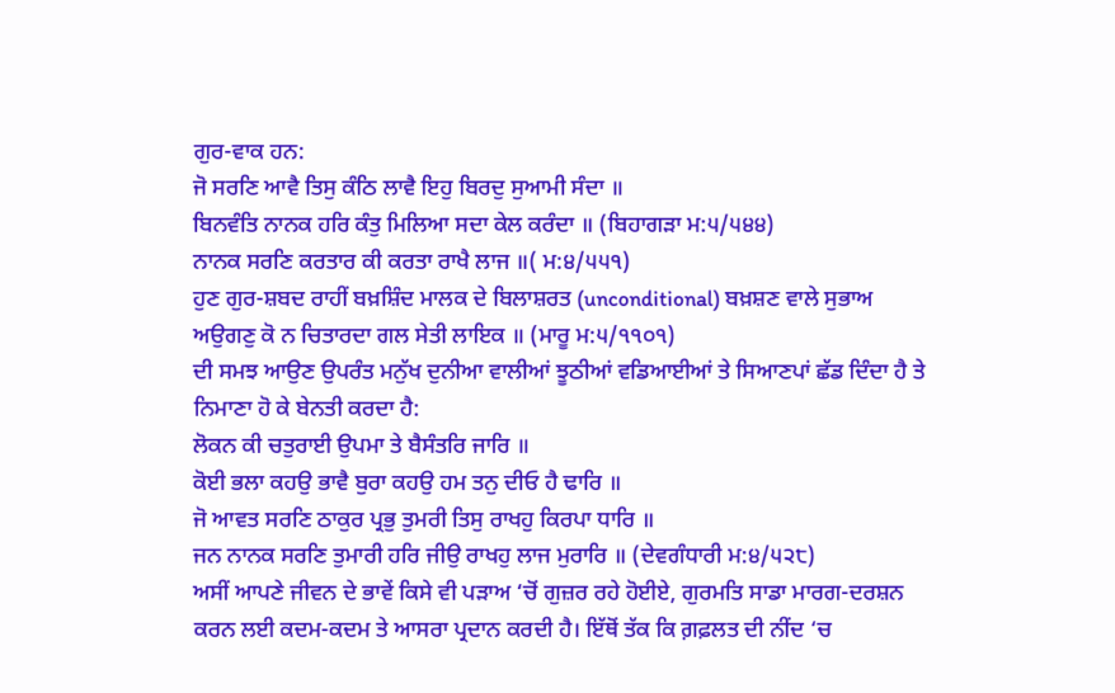ਗੁਰ-ਵਾਕ ਹਨ:
ਜੋ ਸਰਣਿ ਆਵੈ ਤਿਸੁ ਕੰਠਿ ਲਾਵੈ ਇਹੁ ਬਿਰਦੁ ਸੁਆਮੀ ਸੰਦਾ ॥
ਬਿਨਵੰਤਿ ਨਾਨਕ ਹਰਿ ਕੰਤੁ ਮਿਲਿਆ ਸਦਾ ਕੇਲ ਕਰੰਦਾ ॥ (ਬਿਹਾਗੜਾ ਮ:੫/੫੪੪)
ਨਾਨਕ ਸਰਣਿ ਕਰਤਾਰ ਕੀ ਕਰਤਾ ਰਾਖੈ ਲਾਜ ॥( ਮ:੪/੫੫੧)
ਹੁਣ ਗੁਰ-ਸ਼ਬਦ ਰਾਹੀਂ ਬਖ਼ਸ਼ਿੰਦ ਮਾਲਕ ਦੇ ਬਿਲਾਸ਼ਰਤ (unconditional) ਬਖ਼ਸ਼ਣ ਵਾਲੇ ਸੁਭਾਅ
ਅਉਗਣੁ ਕੋ ਨ ਚਿਤਾਰਦਾ ਗਲ ਸੇਤੀ ਲਾਇਕ ॥ (ਮਾਰੂ ਮ:੫/੧੧੦੧)
ਦੀ ਸਮਝ ਆਉਣ ਉਪਰੰਤ ਮਨੁੱਖ ਦੁਨੀਆ ਵਾਲੀਆਂ ਝੂਠੀਆਂ ਵਡਿਆਈਆਂ ਤੇ ਸਿਆਣਪਾਂ ਛੱਡ ਦਿੰਦਾ ਹੈ ਤੇ ਨਿਮਾਣਾ ਹੋ ਕੇ ਬੇਨਤੀ ਕਰਦਾ ਹੈ:
ਲੋਕਨ ਕੀ ਚਤੁਰਾਈ ਉਪਮਾ ਤੇ ਬੈਸੰਤਰਿ ਜਾਰਿ ॥
ਕੋਈ ਭਲਾ ਕਹਉ ਭਾਵੈ ਬੁਰਾ ਕਹਉ ਹਮ ਤਨੁ ਦੀਓ ਹੈ ਢਾਰਿ ॥
ਜੋ ਆਵਤ ਸਰਣਿ ਠਾਕੁਰ ਪ੍ਰਭੁ ਤੁਮਰੀ ਤਿਸੁ ਰਾਖਹੁ ਕਿਰਪਾ ਧਾਰਿ ॥
ਜਨ ਨਾਨਕ ਸਰਣਿ ਤੁਮਾਰੀ ਹਰਿ ਜੀਉ ਰਾਖਹੁ ਲਾਜ ਮੁਰਾਰਿ ॥ (ਦੇਵਗੰਧਾਰੀ ਮ:੪/੫੨੮)
ਅਸੀਂ ਆਪਣੇ ਜੀਵਨ ਦੇ ਭਾਵੇਂ ਕਿਸੇ ਵੀ ਪੜਾਅ ‘ਚੋਂ ਗੁਜ਼ਰ ਰਹੇ ਹੋਈਏ, ਗੁਰਮਤਿ ਸਾਡਾ ਮਾਰਗ-ਦਰਸ਼ਨ ਕਰਨ ਲਈ ਕਦਮ-ਕਦਮ ਤੇ ਆਸਰਾ ਪ੍ਰਦਾਨ ਕਰਦੀ ਹੈ। ਇੱਥੋਂ ਤੱਕ ਕਿ ਗ਼ਫ਼ਲਤ ਦੀ ਨੀਂਦ ‘ਚ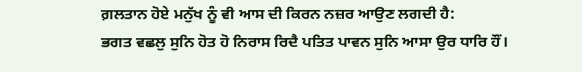ਗ਼ਲਤਾਨ ਹੋਏ ਮਨੁੱਖ ਨੂੰ ਵੀ ਆਸ ਦੀ ਕਿਰਨ ਨਜ਼ਰ ਆਉਣ ਲਗਦੀ ਹੈ:
ਭਗਤ ਵਛਲੁ ਸੁਨਿ ਹੋਤ ਹੋ ਨਿਰਾਸ ਰਿਦੈ ਪਤਿਤ ਪਾਵਨ ਸੁਨਿ ਆਸਾ ਉਰ ਧਾਰਿ ਹੌਂ।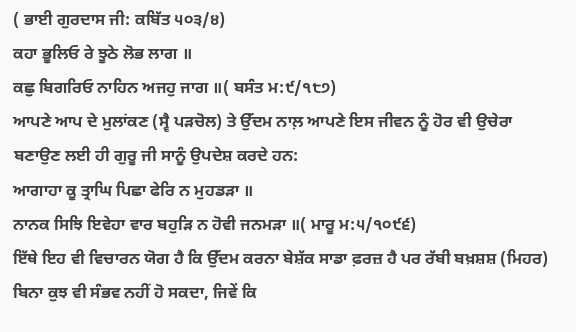( ਭਾਈ ਗੁਰਦਾਸ ਜੀ: ਕਬਿੱਤ ੫੦੩/੪)
ਕਹਾ ਭੂਲਿਓ ਰੇ ਝੂਠੇ ਲੋਭ ਲਾਗ ॥
ਕਛੁ ਬਿਗਰਿਓ ਨਾਹਿਨ ਅਜਹੁ ਜਾਗ ॥( ਬਸੰਤ ਮ:੯/੧੮੭)
ਆਪਣੇ ਆਪ ਦੇ ਮੁਲਾਂਕਣ (ਸ੍ਵੈ ਪੜਚੋਲ) ਤੇ ਉੱਦਮ ਨਾਲ਼ ਆਪਣੇ ਇਸ ਜੀਵਨ ਨੂੰ ਹੋਰ ਵੀ ਉਚੇਰਾ ਬਣਾਉਣ ਲਈ ਹੀ ਗੁਰੂ ਜੀ ਸਾਨੂੰ ਉਪਦੇਸ਼ ਕਰਦੇ ਹਨ:
ਆਗਾਹਾ ਕੂ ਤ੍ਰਾਘਿ ਪਿਛਾ ਫੇਰਿ ਨ ਮੁਹਡੜਾ ॥
ਨਾਨਕ ਸਿਝਿ ਇਵੇਹਾ ਵਾਰ ਬਹੁੜਿ ਨ ਹੋਵੀ ਜਨਮੜਾ ॥( ਮਾਰੂ ਮ:੫/੧੦੯੬)
ਇੱਥੇ ਇਹ ਵੀ ਵਿਚਾਰਨ ਯੋਗ ਹੈ ਕਿ ਉੱਦਮ ਕਰਨਾ ਬੇਸ਼ੱਕ ਸਾਡਾ ਫ਼ਰਜ਼ ਹੈ ਪਰ ਰੱਬੀ ਬਖ਼ਸ਼ਸ਼ (ਮਿਹਰ) ਬਿਨਾ ਕੁਝ ਵੀ ਸੰਭਵ ਨਹੀਂ ਹੋ ਸਕਦਾ, ਜਿਵੇਂ ਕਿ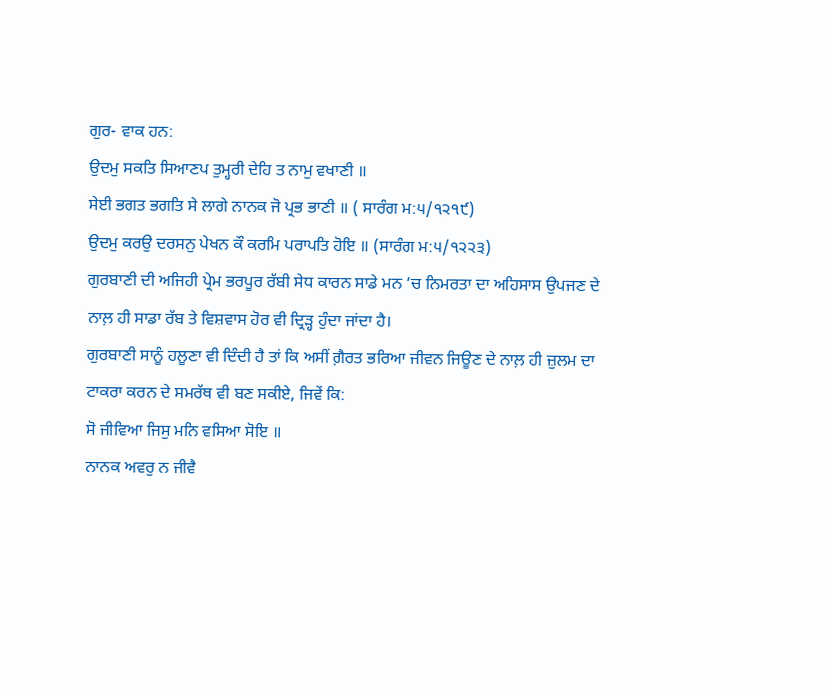ਗੁਰ- ਵਾਕ ਹਨ:
ਉਦਮੁ ਸਕਤਿ ਸਿਆਣਪ ਤੁਮ੍ਹਰੀ ਦੇਹਿ ਤ ਨਾਮੁ ਵਖਾਣੀ ॥
ਸੇਈ ਭਗਤ ਭਗਤਿ ਸੇ ਲਾਗੇ ਨਾਨਕ ਜੋ ਪ੍ਰਭ ਭਾਣੀ ॥ ( ਸਾਰੰਗ ਮ:੫/੧੨੧੯)
ਉਦਮੁ ਕਰਉ ਦਰਸਨੁ ਪੇਖਨ ਕੌ ਕਰਮਿ ਪਰਾਪਤਿ ਹੋਇ ॥ (ਸਾਰੰਗ ਮ:੫/੧੨੨੩)
ਗੁਰਬਾਣੀ ਦੀ ਅਜਿਹੀ ਪ੍ਰੇਮ ਭਰਪੂਰ ਰੱਬੀ ਸੇਧ ਕਾਰਨ ਸਾਡੇ ਮਨ ‘ਚ ਨਿਮਰਤਾ ਦਾ ਅਹਿਸਾਸ ਉਪਜਣ ਦੇ ਨਾਲ਼ ਹੀ ਸਾਡਾ ਰੱਬ ਤੇ ਵਿਸ਼ਵਾਸ ਹੋਰ ਵੀ ਦ੍ਰਿੜ੍ਹ ਹੁੰਦਾ ਜਾਂਦਾ ਹੈ।
ਗੁਰਬਾਣੀ ਸਾਨੂੰ ਹਲੂਣਾ ਵੀ ਦਿੰਦੀ ਹੈ ਤਾਂ ਕਿ ਅਸੀਂ ਗ਼ੈਰਤ ਭਰਿਆ ਜੀਵਨ ਜਿਊਣ ਦੇ ਨਾਲ਼ ਹੀ ਜ਼ੁਲਮ ਦਾ ਟਾਕਰਾ ਕਰਨ ਦੇ ਸਮਰੱਥ ਵੀ ਬਣ ਸਕੀਏ, ਜਿਵੇਂ ਕਿ:
ਸੋ ਜੀਵਿਆ ਜਿਸੁ ਮਨਿ ਵਸਿਆ ਸੋਇ ॥
ਨਾਨਕ ਅਵਰੁ ਨ ਜੀਵੈ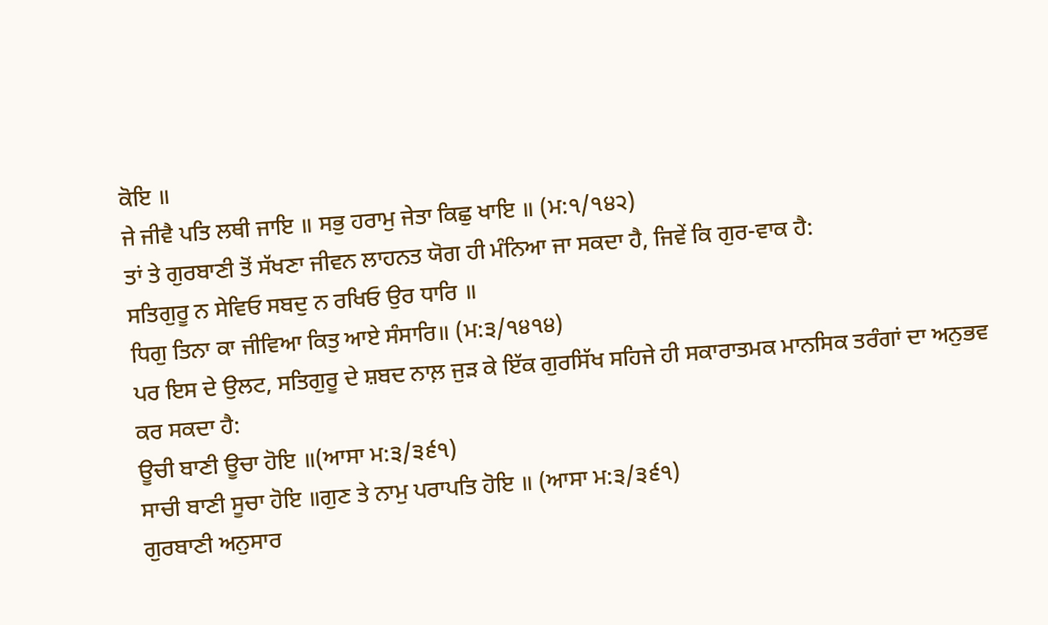ਕੋਇ ॥
ਜੇ ਜੀਵੈ ਪਤਿ ਲਥੀ ਜਾਇ ॥ ਸਭੁ ਹਰਾਮੁ ਜੇਤਾ ਕਿਛੁ ਖਾਇ ॥ (ਮ:੧/੧੪੨)
ਤਾਂ ਤੇ ਗੁਰਬਾਣੀ ਤੋਂ ਸੱਖਣਾ ਜੀਵਨ ਲਾਹਨਤ ਯੋਗ ਹੀ ਮੰਨਿਆ ਜਾ ਸਕਦਾ ਹੈ, ਜਿਵੇਂ ਕਿ ਗੁਰ-ਵਾਕ ਹੈ:
ਸਤਿਗੁਰੂ ਨ ਸੇਵਿਓ ਸਬਦੁ ਨ ਰਖਿਓ ਉਰ ਧਾਰਿ ॥
ਧਿਗੁ ਤਿਨਾ ਕਾ ਜੀਵਿਆ ਕਿਤੁ ਆਏ ਸੰਸਾਰਿ॥ (ਮ:੩/੧੪੧੪)
ਪਰ ਇਸ ਦੇ ਉਲਟ, ਸਤਿਗੁਰੂ ਦੇ ਸ਼ਬਦ ਨਾਲ਼ ਜੁੜ ਕੇ ਇੱਕ ਗੁਰਸਿੱਖ ਸਹਿਜੇ ਹੀ ਸਕਾਰਾਤਮਕ ਮਾਨਸਿਕ ਤਰੰਗਾਂ ਦਾ ਅਨੁਭਵ ਕਰ ਸਕਦਾ ਹੈ:
ਊਚੀ ਬਾਣੀ ਊਚਾ ਹੋਇ ॥(ਆਸਾ ਮ:੩/੩੬੧)
ਸਾਚੀ ਬਾਣੀ ਸੂਚਾ ਹੋਇ ॥ਗੁਣ ਤੇ ਨਾਮੁ ਪਰਾਪਤਿ ਹੋਇ ॥ (ਆਸਾ ਮ:੩/੩੬੧)
ਗੁਰਬਾਣੀ ਅਨੁਸਾਰ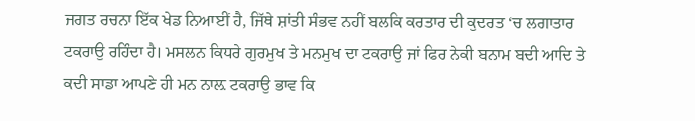ਜਗਤ ਰਚਨਾ ਇੱਕ ਖੇਡ ਨਿਆਈਂ ਹੈ, ਜਿੱਥੇ ਸ਼ਾਂਤੀ ਸੰਭਵ ਨਹੀਂ ਬਲਕਿ ਕਰਤਾਰ ਦੀ ਕੁਦਰਤ ‘ਚ ਲਗਾਤਾਰ ਟਕਰਾਉ ਰਹਿੰਦਾ ਹੈ। ਮਸਲਨ ਕਿਧਰੇ ਗੁਰਮੁਖ ਤੇ ਮਨਮੁਖ ਦਾ ਟਕਰਾਉ ਜਾਂ ਫਿਰ ਨੇਕੀ ਬਨਾਮ ਬਦੀ ਆਦਿ ਤੇ ਕਦੀ ਸਾਡਾ ਆਪਣੇ ਹੀ ਮਨ ਨਾਲ਼ ਟਕਰਾਉ ਭਾਵ ਕਿ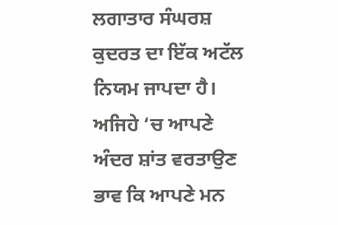ਲਗਾਤਾਰ ਸੰਘਰਸ਼ ਕੁਦਰਤ ਦਾ ਇੱਕ ਅਟੱਲ ਨਿਯਮ ਜਾਪਦਾ ਹੈ। ਅਜਿਹੇ ‘ਚ ਆਪਣੇ ਅੰਦਰ ਸ਼ਾਂਤ ਵਰਤਾਉਣ ਭਾਵ ਕਿ ਆਪਣੇ ਮਨ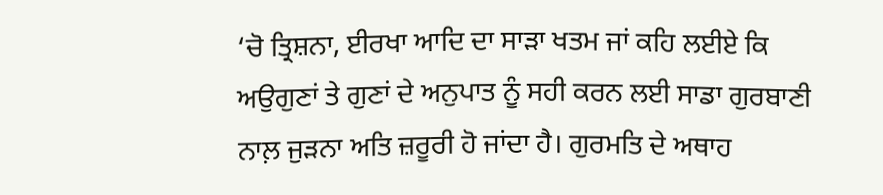‘ਚੋ ਤ੍ਰਿਸ਼ਨਾ, ਈਰਖਾ ਆਦਿ ਦਾ ਸਾੜਾ ਖਤਮ ਜਾਂ ਕਹਿ ਲਈਏ ਕਿ ਅਉਗੁਣਾਂ ਤੇ ਗੁਣਾਂ ਦੇ ਅਨੁਪਾਤ ਨੂੰ ਸਹੀ ਕਰਨ ਲਈ ਸਾਡਾ ਗੁਰਬਾਣੀ ਨਾਲ਼ ਜੁੜਨਾ ਅਤਿ ਜ਼ਰੂਰੀ ਹੋ ਜਾਂਦਾ ਹੈ। ਗੁਰਮਤਿ ਦੇ ਅਥਾਹ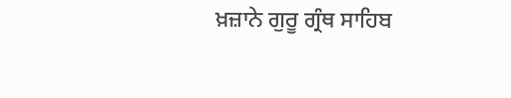ਖ਼ਜ਼ਾਨੇ ਗੁਰੂ ਗ੍ਰੰਥ ਸਾਹਿਬ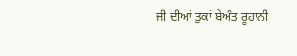ਜੀ ਦੀਆਂ ਤੁਕਾਂ ਬੇਅੰਤ ਰੂਹਾਨੀ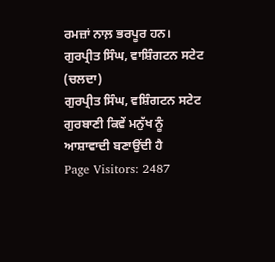ਰਮਜ਼ਾਂ ਨਾਲ਼ ਭਰਪੂਰ ਹਨ।
ਗੁਰਪ੍ਰੀਤ ਸਿੰਘ, ਵਾਸ਼ਿੰਗਟਨ ਸਟੇਟ (ਚਲਦਾ)
ਗੁਰਪ੍ਰੀਤ ਸਿੰਘ, ਵਸ਼ਿੰਗਟਨ ਸਟੇਟ
ਗੁਰਬਾਣੀ ਕਿਵੇਂ ਮਨੁੱਖ ਨੂੰ ਆਸ਼ਾਵਾਦੀ ਬਣਾਉਂਦੀ ਹੈ
Page Visitors: 2487